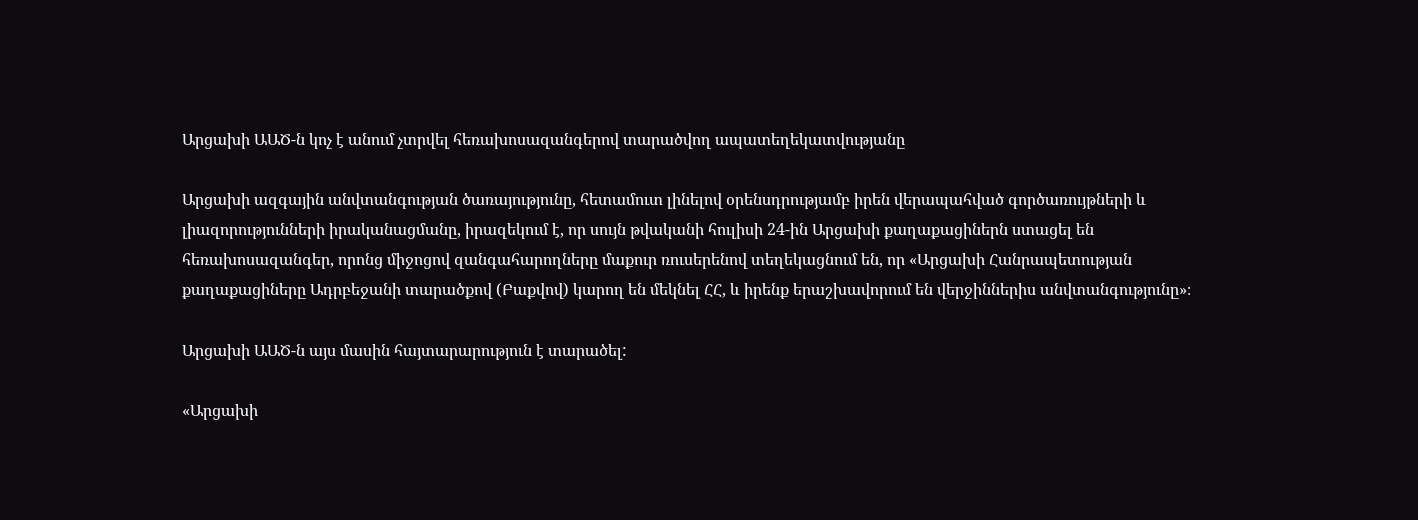Արցախի ԱԱԾ-ն կոչ է անում չտրվել հեռախոսազանգերով տարածվող ապատեղեկատվությանը

Արցախի ազգային անվտանգության ծառայությունը, հետամուտ լինելով օրենսդրությամբ իրեն վերապահված գործառույթների և լիազորությունների իրականացմանը, իրազեկում է, որ սույն թվականի հուլիսի 24-ին Արցախի քաղաքացիներն ստացել են հեռախոսազանգեր, որոնց միջոցով զանգահարողները մաքուր ռուսերենով տեղեկացնում են, որ «Արցախի Հանրապետության քաղաքացիները Ադրբեջանի տարածքով (Բաքվով) կարող են մեկնել ՀՀ, և իրենք երաշխավորում են վերջիններիս անվտանգությունը»։

Արցախի ԱԱԾ-ն այս մասին հայտարարություն է տարածել:

«Արցախի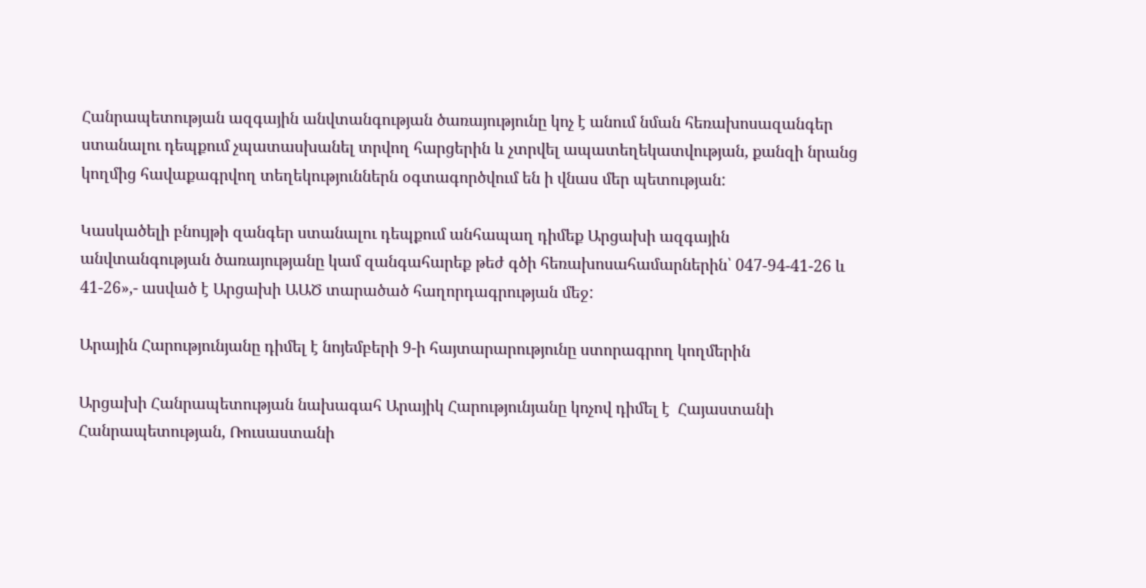Հանրապետության ազգային անվտանգության ծառայությունը կոչ է անում նման հեռախոսազանգեր ստանալու դեպքում չպատասխանել տրվող հարցերին և չտրվել ապատեղեկատվության, քանզի նրանց կողմից հավաքագրվող տեղեկություններն օգտագործվում են ի վնաս մեր պետության:

Կասկածելի բնույթի զանգեր ստանալու դեպքում անհապաղ դիմեք Արցախի ազգային անվտանգության ծառայությանը կամ զանգահարեք թեժ գծի հեռախոսահամարներին՝ 047-94-41-26 և 41-26»,- ասված է Արցախի ԱԱԾ տարածած հաղորդագրության մեջ:

Արային Հարությունյանը դիմել է նոյեմբերի 9-ի հայտարարությունը ստորագրող կողմերին

Արցախի Հանրապետության նախագահ Արայիկ Հարությունյանը կոչով դիմել է  Հայաստանի Հանրապետության, Ռուսաստանի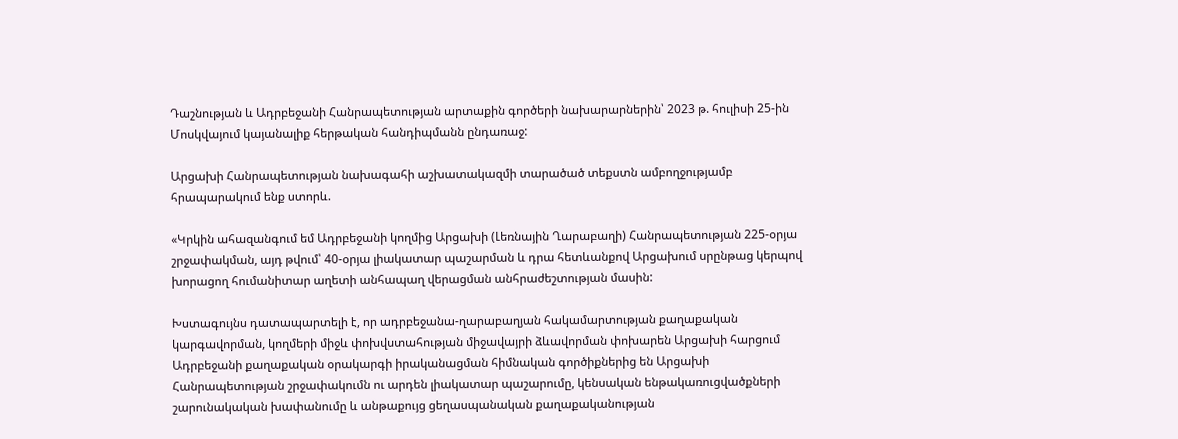Դաշնության և Ադրբեջանի Հանրապետության արտաքին գործերի նախարարներին՝ 2023 թ. հուլիսի 25-ին Մոսկվայում կայանալիք հերթական հանդիպմանն ընդառաջ:

Արցախի Հանրապետության նախագահի աշխատակազմի տարածած տեքստն ամբողջությամբ հրապարակում ենք ստորև.

«Կրկին ահազանգում եմ Ադրբեջանի կողմից Արցախի (Լեռնային Ղարաբաղի) Հանրապետության 225-օրյա շրջափակման, այդ թվում՝ 40-օրյա լիակատար պաշարման և դրա հետևանքով Արցախում սրընթաց կերպով խորացող հումանիտար աղետի անհապաղ վերացման անհրաժեշտության մասին:

Խստագույնս դատապարտելի է, որ ադրբեջանա-ղարաբաղյան հակամարտության քաղաքական կարգավորման, կողմերի միջև փոխվստահության միջավայրի ձևավորման փոխարեն Արցախի հարցում Ադրբեջանի քաղաքական օրակարգի իրականացման հիմնական գործիքներից են Արցախի Հանրապետության շրջափակումն ու արդեն լիակատար պաշարումը, կենսական ենթակառուցվածքների շարունակական խափանումը և անթաքույց ցեղասպանական քաղաքականության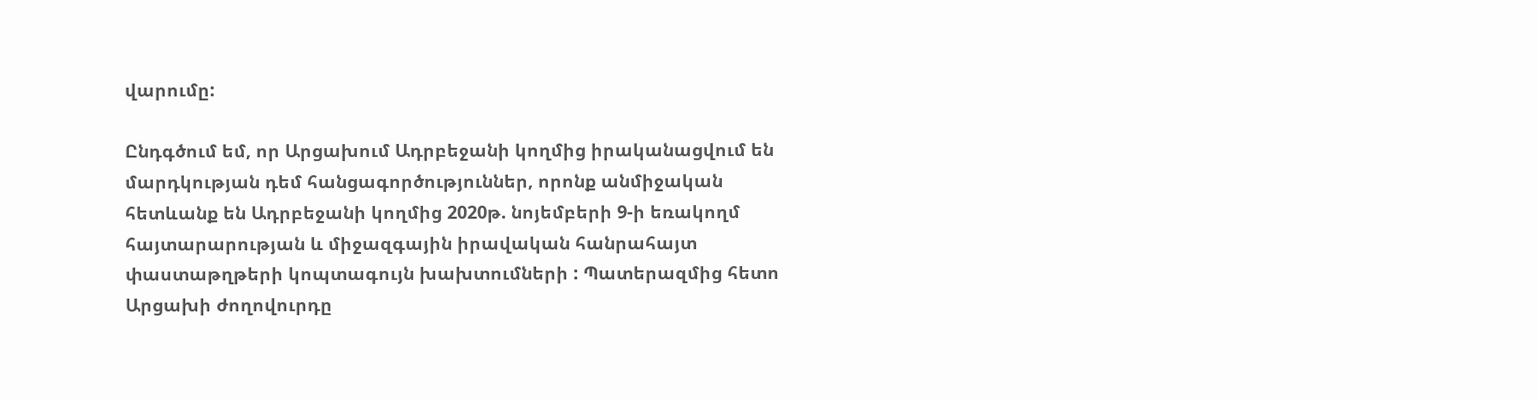վարումը:

Ընդգծում եմ, որ Արցախում Ադրբեջանի կողմից իրականացվում են մարդկության դեմ հանցագործություններ, որոնք անմիջական հետևանք են Ադրբեջանի կողմից 2020թ. նոյեմբերի 9-ի եռակողմ հայտարարության և միջազգային իրավական հանրահայտ փաստաթղթերի կոպտագույն խախտումների : Պատերազմից հետո Արցախի ժողովուրդը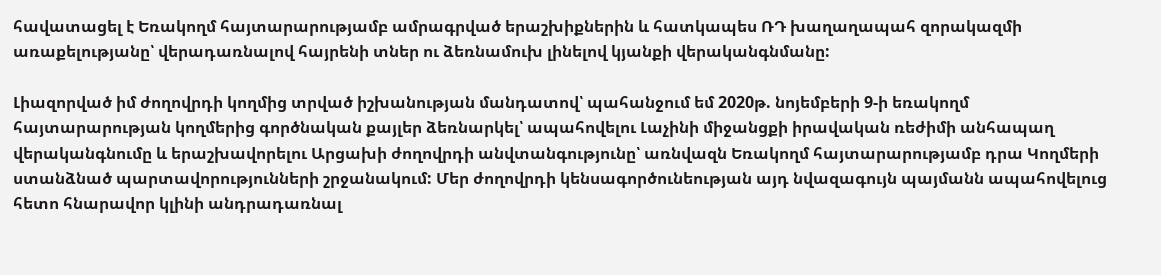հավատացել է Եռակողմ հայտարարությամբ ամրագրված երաշխիքներին և հատկապես ՌԴ խաղաղապահ զորակազմի առաքելությանը՝ վերադառնալով հայրենի տներ ու ձեռնամուխ լինելով կյանքի վերականգնմանը:

Լիազորված իմ ժողովրդի կողմից տրված իշխանության մանդատով՝ պահանջում եմ 2020թ. նոյեմբերի 9-ի եռակողմ հայտարարության կողմերից գործնական քայլեր ձեռնարկել՝ ապահովելու Լաչինի միջանցքի իրավական ռեժիմի անհապաղ վերականգնումը և երաշխավորելու Արցախի ժողովրդի անվտանգությունը՝ առնվազն Եռակողմ հայտարարությամբ դրա Կողմերի ստանձնած պարտավորությունների շրջանակում: Մեր ժողովրդի կենսագործունեության այդ նվազագույն պայմանն ապահովելուց հետո հնարավոր կլինի անդրադառնալ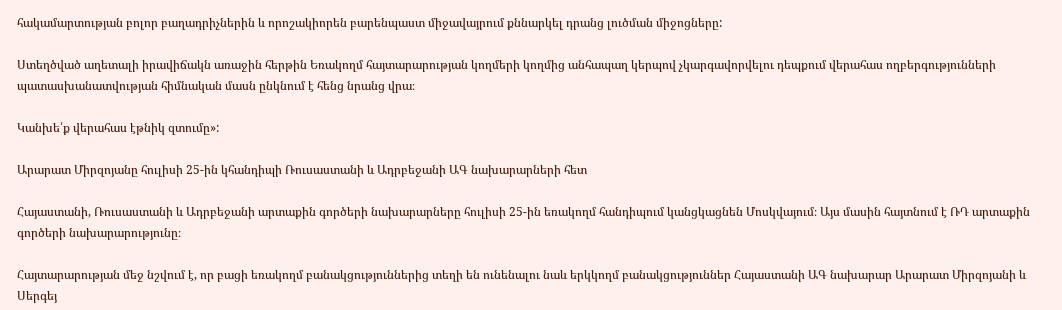հակամարտության բոլոր բաղադրիչներին և որոշակիորեն բարենպաստ միջավայրում քննարկել դրանց լուծման միջոցները:

Ստեղծված աղետալի իրավիճակն առաջին հերթին Եռակողմ հայտարարության կողմերի կողմից անհապաղ կերպով չկարգավորվելու դեպքում վերահաս ողբերգությունների պատասխանատվության հիմնական մասն ընկնում է հենց նրանց վրա։

Կանխե՛ք վերահաս էթնիկ զտումը»:

Արարատ Միրզոյանը հուլիսի 25-ին կհանդիպի Ռուսաստանի և Ադրբեջանի ԱԳ նախարարների հետ

Հայաստանի, Ռուսաստանի և Ադրբեջանի արտաքին գործերի նախարարները հուլիսի 25-ին եռակողմ հանդիպում կանցկացնեն Մոսկվայում։ Այս մասին հայտնում է ՌԴ արտաքին գործերի նախարարությունը։

Հայտարարության մեջ նշվում է, որ բացի եռակողմ բանակցություններից տեղի են ունենալու նաև երկկողմ բանակցություններ Հայաստանի ԱԳ նախարար Արարատ Միրզոյանի և Սերգեյ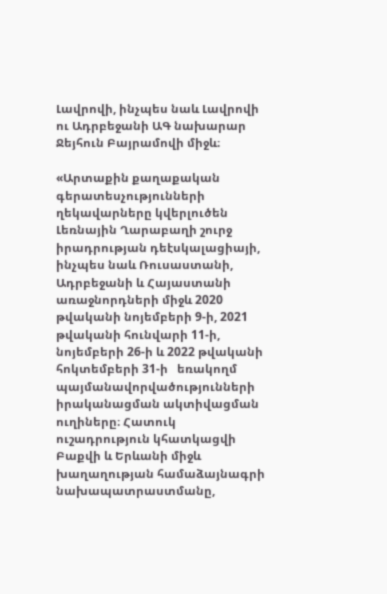Լավրովի, ինչպես նաև Լավրովի ու Ադրբեջանի ԱԳ նախարար Ջեյհուն Բայրամովի միջև։

«Արտաքին քաղաքական գերատեսչությունների ղեկավարները կվերլուծեն Լեռնային Ղարաբաղի շուրջ իրադրության դեէսկալացիայի, ինչպես նաև Ռուսաստանի, Ադրբեջանի և Հայաստանի առաջնորդների միջև 2020 թվականի նոյեմբերի 9-ի, 2021 թվականի հունվարի 11-ի, նոյեմբերի 26-ի և 2022 թվականի հոկտեմբերի 31-ի   եռակողմ պայմանավորվածությունների իրականացման ակտիվացման ուղիները։ Հատուկ ուշադրություն կհատկացվի Բաքվի և Երևանի միջև խաղաղության համաձայնագրի նախապատրաստմանը,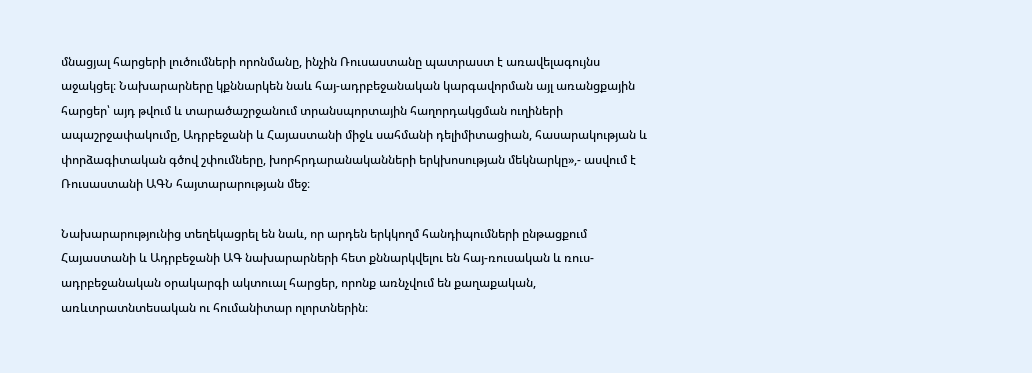մնացյալ հարցերի լուծումների որոնմանը, ինչին Ռուսաստանը պատրաստ է առավելագույնս աջակցել։ Նախարարները կքննարկեն նաև հայ-ադրբեջանական կարգավորման այլ առանցքային հարցեր՝ այդ թվում և տարածաշրջանում տրանսպորտային հաղորդակցման ուղիների ապաշրջափակումը, Ադրբեջանի և Հայաստանի միջև սահմանի դելիմիտացիան, հասարակության և փորձագիտական գծով շփումները, խորհրդարանականների երկխոսության մեկնարկը»,- ասվում է Ռուսաստանի ԱԳՆ հայտարարության մեջ։

Նախարարությունից տեղեկացրել են նաև, որ արդեն երկկողմ հանդիպումների ընթացքում Հայաստանի և Ադրբեջանի ԱԳ նախարարների հետ քննարկվելու են հայ-ռուսական և ռուս-ադրբեջանական օրակարգի ակտուալ հարցեր, որոնք առնչվում են քաղաքական, առևտրատնտեսական ու հումանիտար ոլորտներին։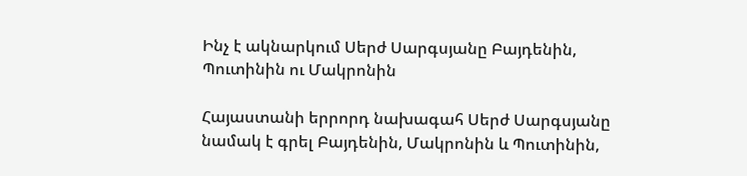Ինչ է ակնարկում Սերժ Սարգսյանը Բայդենին, Պուտինին ու Մակրոնին

Հայաստանի երրորդ նախագահ Սերժ Սարգսյանը նամակ է գրել Բայդենին, Մակրոնին և Պուտինին,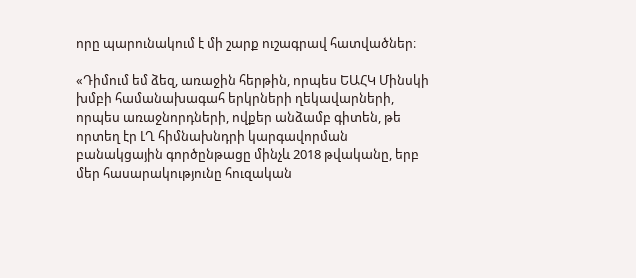որը պարունակում է մի շարք ուշագրավ հատվածներ։

«Դիմում եմ ձեզ, առաջին հերթին, որպես ԵԱՀԿ Մինսկի խմբի համանախագահ երկրների ղեկավարների, որպես առաջնորդների, ովքեր անձամբ գիտեն, թե որտեղ էր ԼՂ հիմնախնդրի կարգավորման բանակցային գործընթացը մինչև 2018 թվականը, երբ մեր հասարակությունը հուզական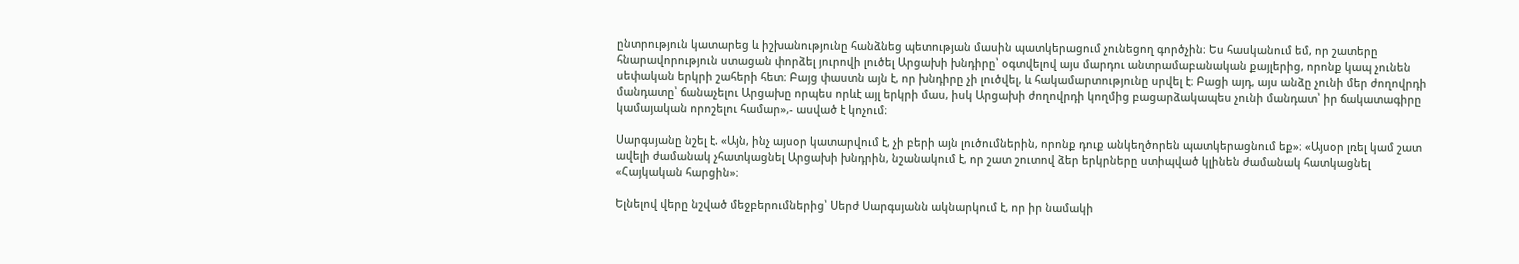ընտրություն կատարեց և իշխանությունը հանձնեց պետության մասին պատկերացում չունեցող գործչին։ Ես հասկանում եմ, որ շատերը հնարավորություն ստացան փորձել յուրովի լուծել Արցախի խնդիրը՝ օգտվելով այս մարդու անտրամաբանական քայլերից, որոնք կապ չունեն սեփական երկրի շահերի հետ։ Բայց փաստն այն է, որ խնդիրը չի լուծվել, և հակամարտությունը սրվել է։ Բացի այդ, այս անձը չունի մեր ժողովրդի մանդատը՝ ճանաչելու Արցախը որպես որևէ այլ երկրի մաս, իսկ Արցախի ժողովրդի կողմից բացարձակապես չունի մանդատ՝ իր ճակատագիրը կամայական որոշելու համար»,- ասված է կոչում։

Սարգսյանը նշել է. «Այն, ինչ այսօր կատարվում է, չի բերի այն լուծումներին, որոնք դուք անկեղծորեն պատկերացնում եք»։ «Այսօր լռել կամ շատ ավելի ժամանակ չհատկացնել Արցախի խնդրին, նշանակում է, որ շատ շուտով ձեր երկրները ստիպված կլինեն ժամանակ հատկացնել «Հայկական հարցին»։

Ելնելով վերը նշված մեջբերումներից՝ Սերժ Սարգսյանն ակնարկում է, որ իր նամակի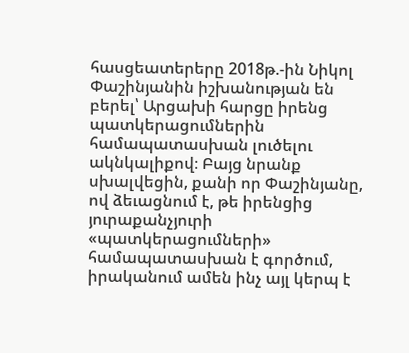հասցեատերերը 2018թ.-ին Նիկոլ Փաշինյանին իշխանության են բերել՝ Արցախի հարցը իրենց պատկերացումներին համապատասխան լուծելու ակնկալիքով։ Բայց նրանք սխալվեցին, քանի որ Փաշինյանը, ով ձեւացնում է, թե իրենցից յուրաքանչյուրի «պատկերացումների» համապատասխան է գործում, իրականում ամեն ինչ այլ կերպ է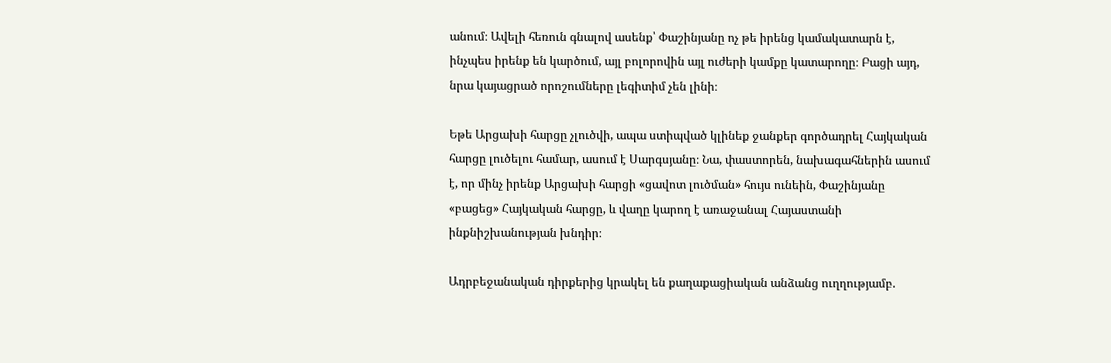անում։ Ավելի հեռուն գնալով ասենք՝ Փաշինյանը ոչ թե իրենց կամակատարն է, ինչպես իրենք են կարծում, այլ բոլորովին այլ ուժերի կամքը կատարողը։ Բացի այդ, նրա կայացրած որոշումները լեգիտիմ չեն լինի։

Եթե Արցախի հարցը չլուծվի, ապա ստիպված կլինեք ջանքեր գործադրել Հայկական հարցը լուծելու համար, ասում է Սարգսյանը։ Նա, փաստորեն, նախագահներին ասում է, որ մինչ իրենք Արցախի հարցի «ցավոտ լուծման» հույս ունեին, Փաշինյանը «բացեց» Հայկական հարցը, և վաղը կարող է առաջանալ Հայաստանի ինքնիշխանության խնդիր։

Ադրբեջանական դիրքերից կրակել են քաղաքացիական անձանց ուղղությամբ.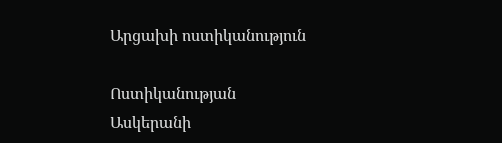Արցախի ոստիկանություն

Ոստիկանության Ասկերանի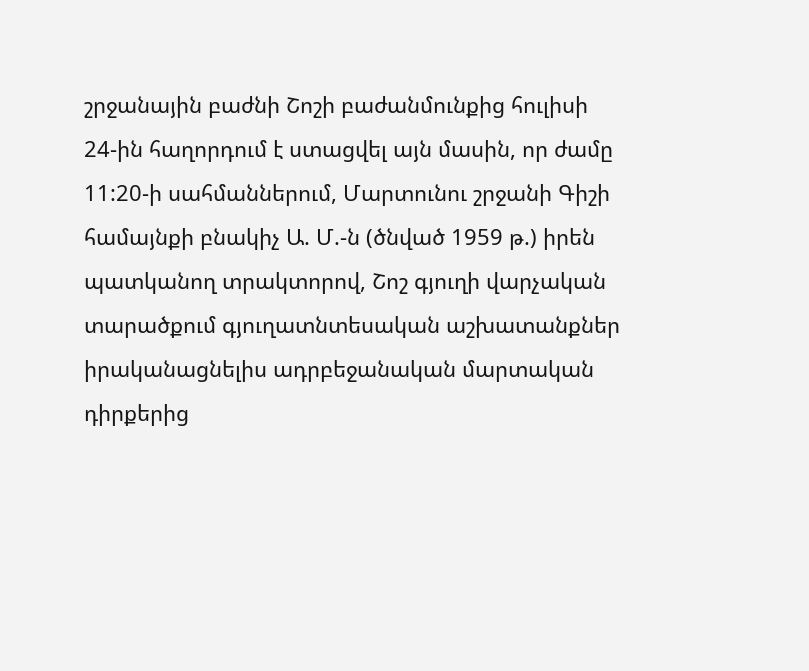շրջանային բաժնի Շոշի բաժանմունքից հուլիսի 24-ին հաղորդում է ստացվել այն մասին, որ ժամը 11:20-ի սահմաններում, Մարտունու շրջանի Գիշի համայնքի բնակիչ Ա. Մ.-ն (ծնված 1959 թ.) իրեն պատկանող տրակտորով, Շոշ գյուղի վարչական տարածքում գյուղատնտեսական աշխատանքներ իրականացնելիս ադրբեջանական մարտական դիրքերից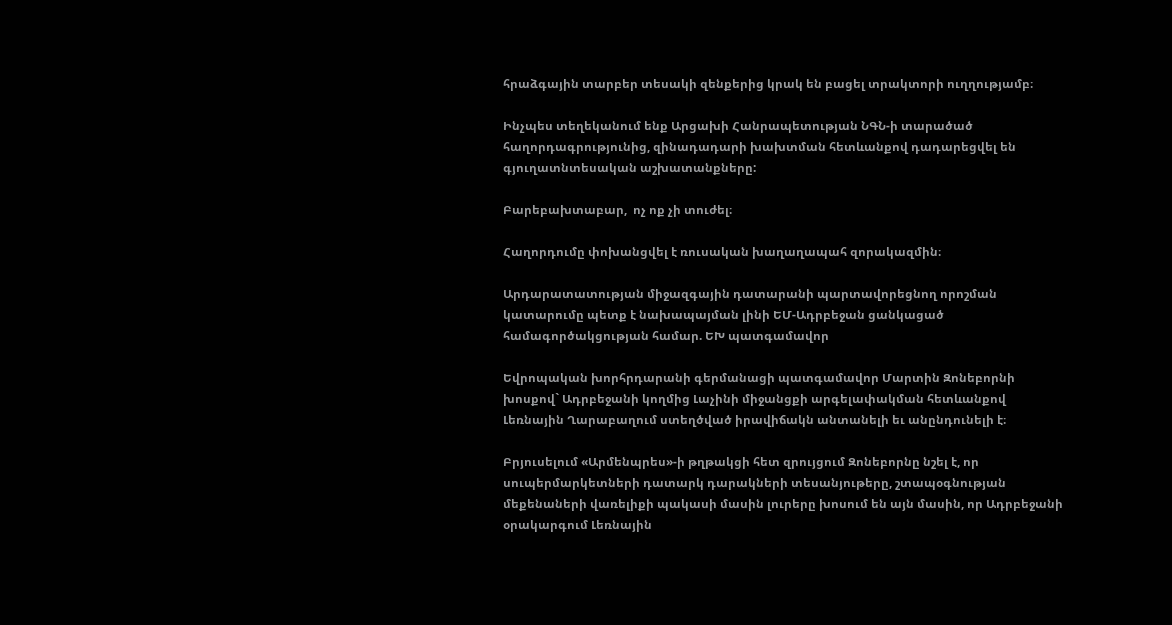հրաձգային տարբեր տեսակի զենքերից կրակ են բացել տրակտորի ուղղությամբ։

Ինչպես տեղեկանում ենք Արցախի Հանրապետության ՆԳՆ-ի տարածած հաղորդագրությունից, զինադադարի խախտման հետևանքով դադարեցվել են գյուղատնտեսական աշխատանքները:

Բարեբախտաբար,  ոչ ոք չի տուժել։

Հաղորդումը փոխանցվել է ռուսական խաղաղապահ զորակազմին։

Արդարատատության միջազգային դատարանի պարտավորեցնող որոշման կատարումը պետք է նախապայման լինի ԵՄ-Ադրբեջան ցանկացած համագործակցության համար. ԵԽ պատգամավոր

Եվրոպական խորհրդարանի գերմանացի պատգամավոր Մարտին Զոնեբորնի խոսքով` Ադրբեջանի կողմից Լաչինի միջանցքի արգելափակման հետևանքով Լեռնային Ղարաբաղում ստեղծված իրավիճակն անտանելի եւ անընդունելի է։

Բրյուսելում «Արմենպրես»-ի թղթակցի հետ զրույցում Զոնեբորնը նշել է, որ սուպերմարկետների դատարկ դարակների տեսանյութերը, շտապօգնության մեքենաների վառելիքի պակասի մասին լուրերը խոսում են այն մասին, որ Ադրբեջանի օրակարգում Լեռնային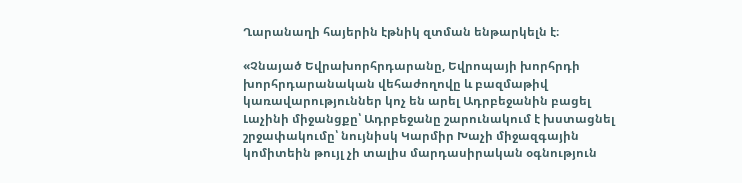Ղարանաղի հայերին էթնիկ զտման ենթարկելն է։

«Չնայած Եվրախորհրդարանը, Եվրոպայի խորհրդի խորհրդարանական վեհաժողովը և բազմաթիվ կառավարություններ կոչ են արել Ադրբեջանին բացել Լաչինի միջանցքը՝ Ադրբեջանը շարունակում է խստացնել շրջափակումը՝ նույնիսկ Կարմիր Խաչի միջազգային կոմիտեին թույլ չի տալիս մարդասիրական օգնություն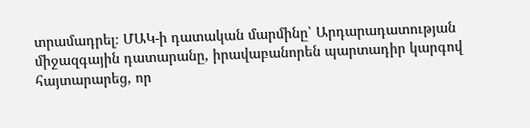տրամադրել։ ՄԱԿ-ի դատական մարմինը՝ Արդարադատության միջազգային դատարանը, իրավաբանորեն պարտադիր կարգով հայտարարեց, որ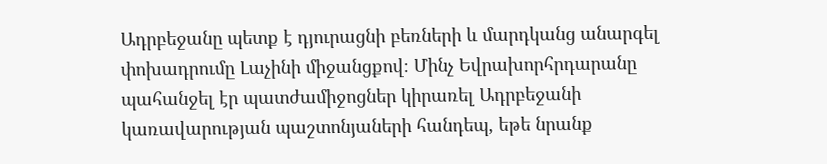Ադրբեջանը պետք է դյուրացնի բեռների և մարդկանց անարգել փոխադրումը Լաչինի միջանցքով։ Մինչ Եվրախորհրդարանը պահանջել էր պատժամիջոցներ կիրառել Ադրբեջանի կառավարության պաշտոնյաների հանդեպ, եթե նրանք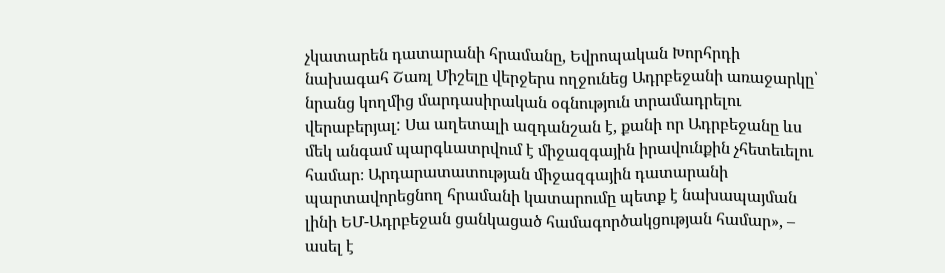չկատարեն դատարանի հրամանը, Եվրոպական Խորհրդի նախագահ Շառլ Միշելը վերջերս ողջունեց Ադրբեջանի առաջարկը՝ նրանց կողմից մարդասիրական օգնություն տրամադրելու վերաբերյալ: Սա աղետալի ազդանշան է, քանի որ Ադրբեջանը ևս մեկ անգամ պարգևատրվում է միջազգային իրավունքին չհետեւելու համար։ Արդարատատության միջազգային դատարանի պարտավորեցնող հրամանի կատարումը պետք է նախապայման լինի ԵՄ-Ադրբեջան ցանկացած համագործակցության համար», – ասել է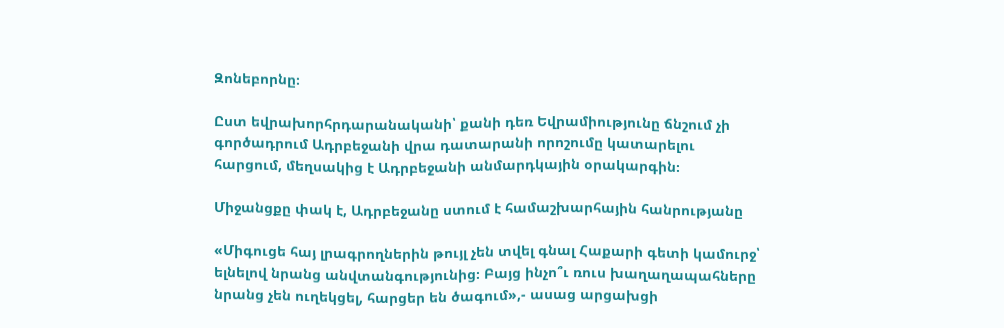Զոնեբորնը։

Ըստ եվրախորհրդարանականի՝ քանի դեռ Եվրամիությունը ճնշում չի գործադրում Ադրբեջանի վրա դատարանի որոշումը կատարելու հարցում, մեղսակից է Ադրբեջանի անմարդկային օրակարգին։

Միջանցքը փակ է, Ադրբեջանը ստում է համաշխարհային հանրությանը

«Միգուցե հայ լրագրողներին թույլ չեն տվել գնալ Հաքարի գետի կամուրջ՝ ելնելով նրանց անվտանգությունից։ Բայց ինչո՞ւ ռուս խաղաղապահները նրանց չեն ուղեկցել, հարցեր են ծագում»,- ասաց արցախցի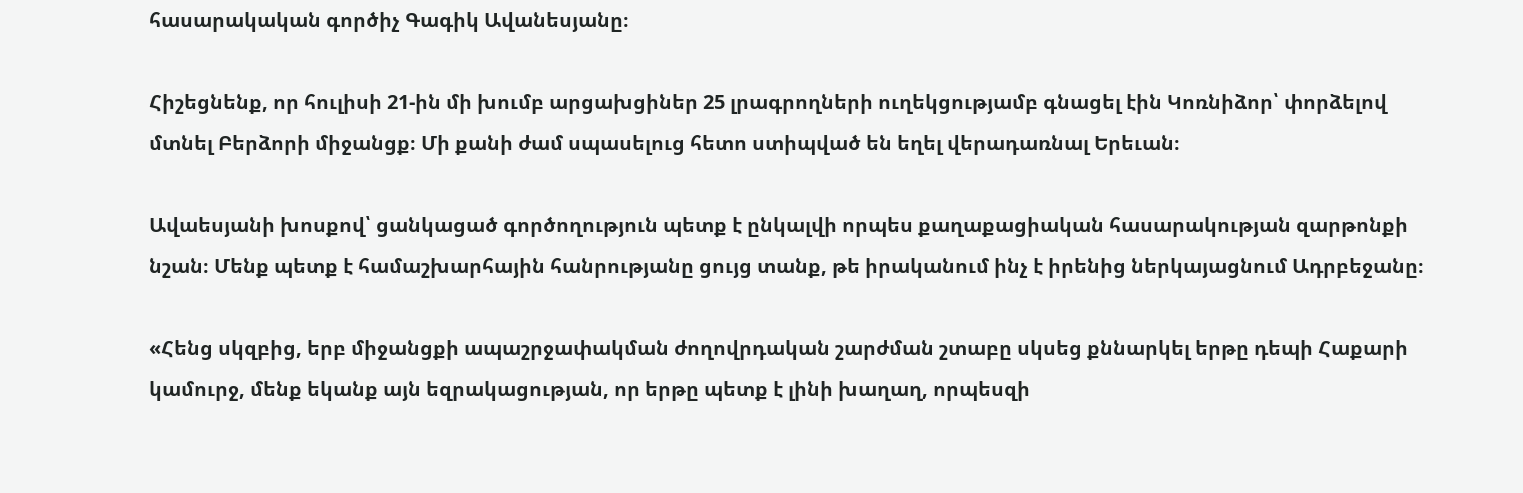հասարակական գործիչ Գագիկ Ավանեսյանը։

Հիշեցնենք, որ հուլիսի 21-ին մի խումբ արցախցիներ 25 լրագրողների ուղեկցությամբ գնացել էին Կոռնիձոր՝ փորձելով մտնել Բերձորի միջանցք։ Մի քանի ժամ սպասելուց հետո ստիպված են եղել վերադառնալ Երեւան։

Ավաեսյանի խոսքով՝ ցանկացած գործողություն պետք է ընկալվի որպես քաղաքացիական հասարակության զարթոնքի նշան։ Մենք պետք է համաշխարհային հանրությանը ցույց տանք, թե իրականում ինչ է իրենից ներկայացնում Ադրբեջանը։

«Հենց սկզբից, երբ միջանցքի ապաշրջափակման ժողովրդական շարժման շտաբը սկսեց քննարկել երթը դեպի Հաքարի կամուրջ, մենք եկանք այն եզրակացության, որ երթը պետք է լինի խաղաղ, որպեսզի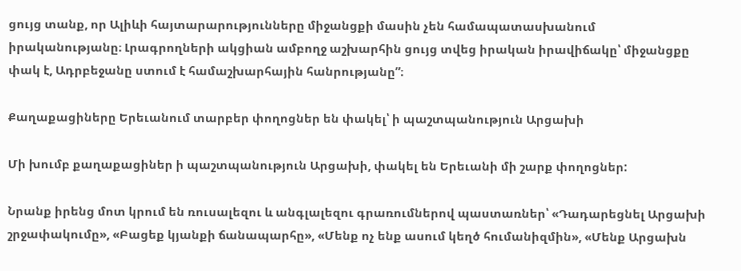ցույց տանք, որ Ալիևի հայտարարությունները միջանցքի մասին չեն համապատասխանում իրականությանը։ Լրագրողների ակցիան ամբողջ աշխարհին ցույց տվեց իրական իրավիճակը՝ միջանցքը փակ է, Ադրբեջանը ստում է համաշխարհային հանրությանը”։

Քաղաքացիները Երեւանում տարբեր փողոցներ են փակել՝ ի պաշտպանություն Արցախի

Մի խումբ քաղաքացիներ ի պաշտպանություն Արցախի, փակել են Երեւանի մի շարք փողոցներ:

Նրանք իրենց մոտ կրում են ռուսալեզու և անգլալեզու գրառումներով պաստառներ՝ «Դադարեցնել Արցախի շրջափակումը», «Բացեք կյանքի ճանապարհը», «Մենք ոչ ենք ասում կեղծ հումանիզմին», «Մենք Արցախն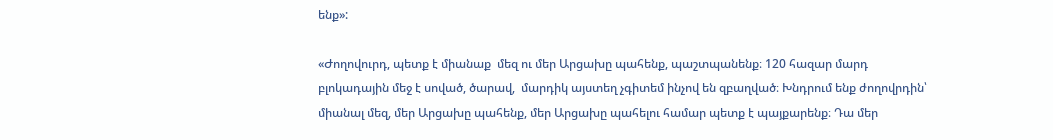ենք»:

«Ժողովուրդ, պետք է միանաք  մեզ ու մեր Արցախը պահենք, պաշտպանենք։ 120 հազար մարդ բլոկադային մեջ է սոված, ծարավ,  մարդիկ այստեղ չգիտեմ ինչով են զբաղված։ Խնդրում ենք ժողովրդին՝ միանալ մեզ, մեր Արցախը պահենք, մեր Արցախը պահելու համար պետք է պայքարենք։ Դա մեր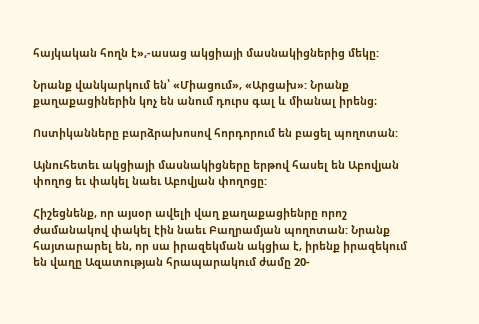հայկական հողն է»,-ասաց ակցիայի մասնակիցներից մեկը:

Նրանք վանկարկում են՝ «Միացում», «Արցախ»: Նրանք քաղաքացիներին կոչ են անում դուրս գալ և միանալ իրենց։

Ոստիկանները բարձրախոսով հորդորում են բացել պողոտան:

Այնուհետեւ ակցիայի մասնակիցները երթով հասել են Աբովյան փողոց եւ փակել նաեւ Աբովյան փողոցը:

Հիշեցնենք, որ այսօր ավելի վաղ քաղաքացիենրը որոշ ժամանակով փակել էին նաեւ Բաղրամյան պողոտան: Նրանք հայտարարել են, որ սա իրազեկման ակցիա է, իրենք իրազեկում են վաղը Ազատության հրապարակում ժամը 20-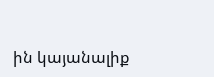ին կայանալիք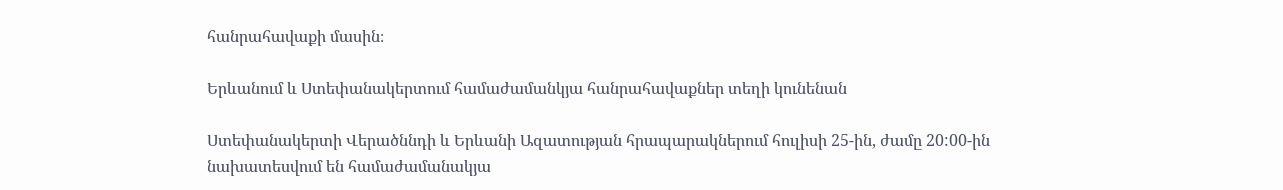հանրահավաքի մասին։

Երևանում և Ստեփանակերտում համաժամանկյա հանրահավաքներ տեղի կունենան

Ստեփանակերտի Վերածննդի և Երևանի Ազատության հրապարակներում հուլիսի 25-ին, ժամը 20:00-ին նախատեսվում են համաժամանակյա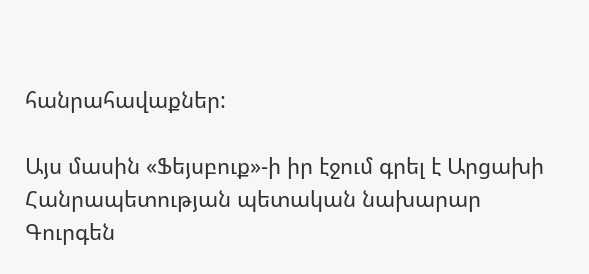հանրահավաքներ:

Այս մասին «Ֆեյսբուք»-ի իր էջում գրել է Արցախի Հանրապետության պետական նախարար Գուրգեն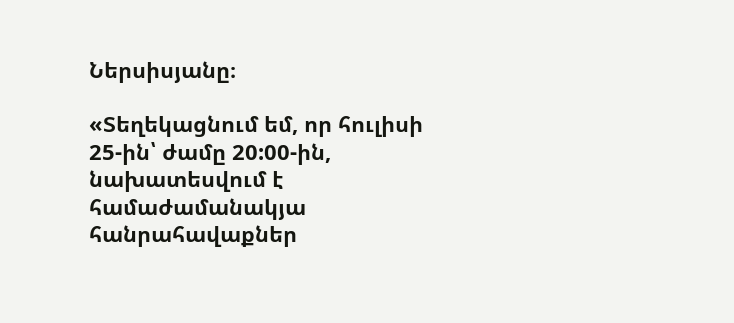Ներսիսյանը։

«Տեղեկացնում եմ, որ հուլիսի 25-ին՝ ժամը 20:00-ին, նախատեսվում է համաժամանակյա հանրահավաքներ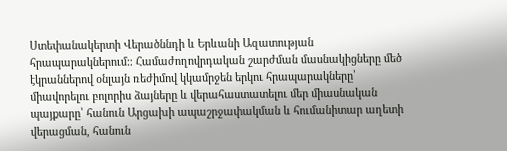Ստեփանակերտի Վերածննդի և Երևանի Ազատության հրապարակներում:։ Համաժողովրդական շարժման մասնակիցները մեծ էկրաններով օնլայն ռեժիմով կկամրջեն երկու հրապարակները՝ միավորելու բոլորիս ձայները և վերահաստատելու մեր միասնական պայքարը՝ հանուն Արցախի ապաշրջափակման և հումանիտար աղետի վերացման, հանուն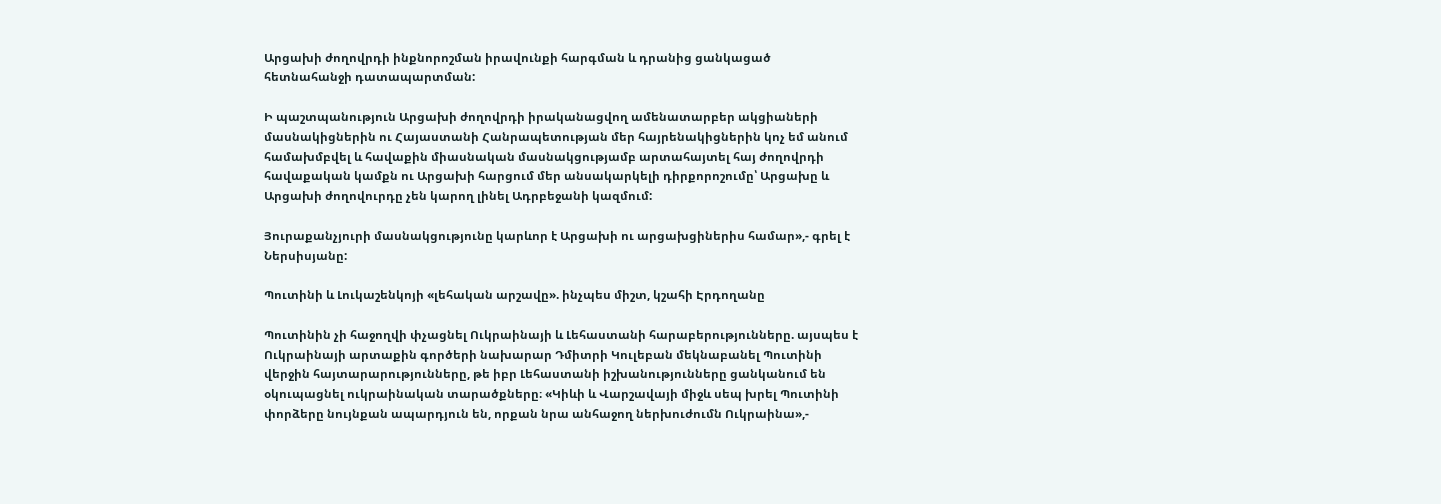Արցախի ժողովրդի ինքնորոշման իրավունքի հարգման և դրանից ցանկացած հետնահանջի դատապարտման:

Ի պաշտպանություն Արցախի ժողովրդի իրականացվող ամենատարբեր ակցիաների մասնակիցներին ու Հայաստանի Հանրապետության մեր հայրենակիցներին կոչ եմ անում համախմբվել և հավաքին միասնական մասնակցությամբ արտահայտել հայ ժողովրդի հավաքական կամքն ու Արցախի հարցում մեր անսակարկելի դիրքորոշումը՝ Արցախը և Արցախի ժողովուրդը չեն կարող լինել Ադրբեջանի կազմում:

Յուրաքանչյուրի մասնակցությունը կարևոր է Արցախի ու արցախցիներիս համար»,- գրել է Ներսիսյանը:

Պուտինի և Լուկաշենկոյի «լեհական արշավը». ինչպես միշտ, կշահի Էրդողանը

Պուտինին չի հաջողվի փչացնել Ուկրաինայի և Լեհաստանի հարաբերությունները. այսպես է Ուկրաինայի արտաքին գործերի նախարար Դմիտրի Կուլեբան մեկնաբանել Պուտինի վերջին հայտարարությունները, թե իբր Լեհաստանի իշխանությունները ցանկանում են օկուպացնել ուկրաինական տարածքները։ «Կիևի և Վարշավայի միջև սեպ խրել Պուտինի փորձերը նույնքան ապարդյուն են, որքան նրա անհաջող ներխուժումն Ուկրաինա»,-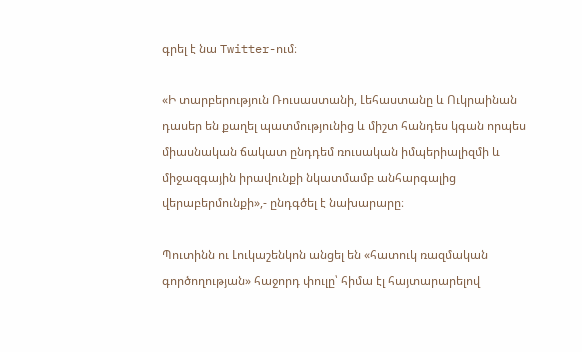գրել է նա Twitter-ում։

«Ի տարբերություն Ռուսաստանի, Լեհաստանը և Ուկրաինան դասեր են քաղել պատմությունից և միշտ հանդես կգան որպես միասնական ճակատ ընդդեմ ռուսական իմպերիալիզմի և միջազգային իրավունքի նկատմամբ անհարգալից վերաբերմունքի»,- ընդգծել է նախարարը։

Պուտինն ու Լուկաշենկոն անցել են «հատուկ ռազմական գործողության» հաջորդ փուլը՝ հիմա էլ հայտարարելով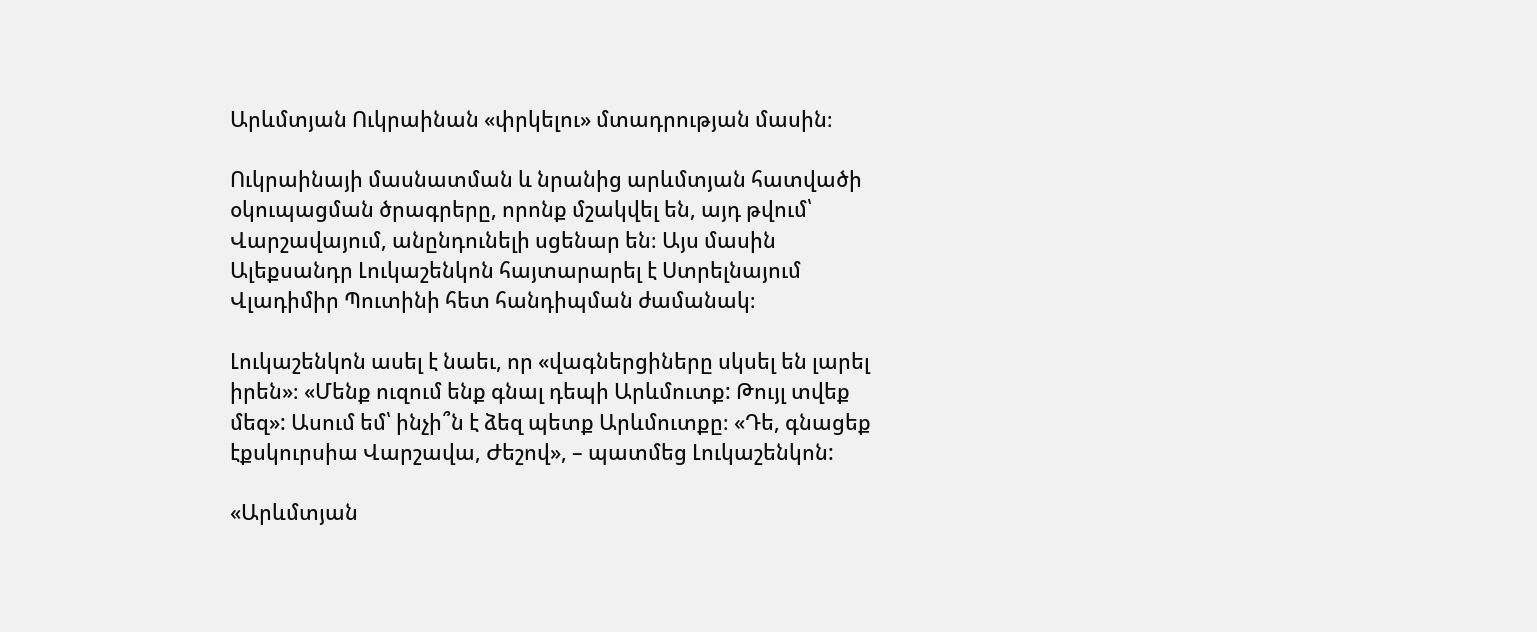Արևմտյան Ուկրաինան «փրկելու» մտադրության մասին։

Ուկրաինայի մասնատման և նրանից արևմտյան հատվածի օկուպացման ծրագրերը, որոնք մշակվել են, այդ թվում՝ Վարշավայում, անընդունելի սցենար են։ Այս մասին Ալեքսանդր Լուկաշենկոն հայտարարել է Ստրելնայում Վլադիմիր Պուտինի հետ հանդիպման ժամանակ։

Լուկաշենկոն ասել է նաեւ, որ «վագներցիները սկսել են լարել իրեն»։ «Մենք ուզում ենք գնալ դեպի Արևմուտք: Թույլ տվեք մեզ»: Ասում եմ՝ ինչի՞ն է ձեզ պետք Արևմուտքը։ «Դե, գնացեք էքսկուրսիա Վարշավա, Ժեշով», – պատմեց Լուկաշենկոն:

«Արևմտյան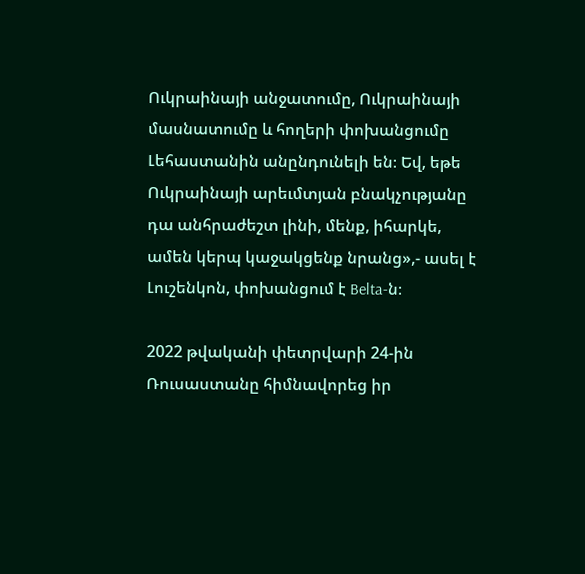Ուկրաինայի անջատումը, Ուկրաինայի մասնատումը և հողերի փոխանցումը Լեհաստանին անընդունելի են։ Եվ, եթե Ուկրաինայի արեւմտյան բնակչությանը դա անհրաժեշտ լինի, մենք, իհարկե, ամեն կերպ կաջակցենք նրանց»,- ասել է Լուշենկոն, փոխանցում է Belta-ն։

2022 թվականի փետրվարի 24-ին Ռուսաստանը հիմնավորեց իր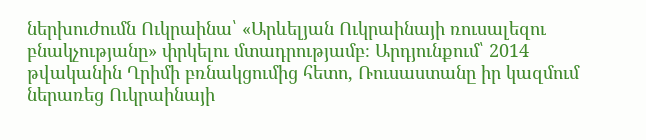ներխուժումն Ուկրաինա՝ «Արևելյան Ուկրաինայի ռուսալեզու բնակչությանը» փրկելու մտադրությամբ։ Արդյունքում՝ 2014 թվականին Ղրիմի բռնակցումից հետո, Ռուսաստանը իր կազմում ներառեց Ուկրաինայի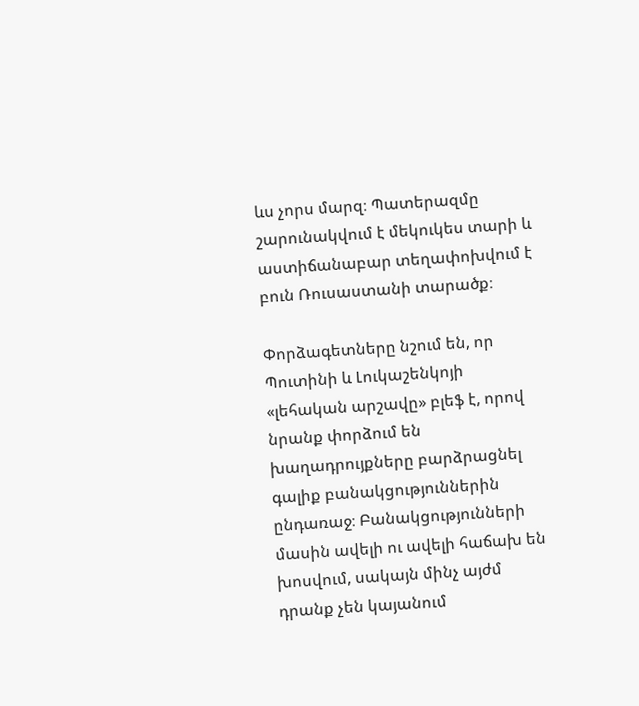ևս չորս մարզ։ Պատերազմը շարունակվում է մեկուկես տարի և աստիճանաբար տեղափոխվում է բուն Ռուսաստանի տարածք։

Փորձագետները նշում են, որ Պուտինի և Լուկաշենկոյի «լեհական արշավը» բլեֆ է, որով նրանք փորձում են խաղադրույքները բարձրացնել գալիք բանակցություններին ընդառաջ։ Բանակցությունների մասին ավելի ու ավելի հաճախ են խոսվում, սակայն մինչ այժմ դրանք չեն կայանում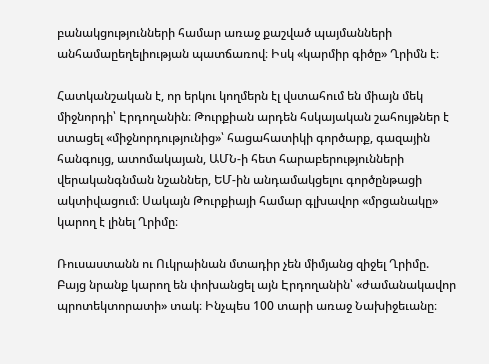բանակցությունների համար առաջ քաշված պայմանների անհամաըեղելիության պատճառով։ Իսկ «կարմիր գիծը» Ղրիմն է։

Հատկանշական է, որ երկու կողմերն էլ վստահում են միայն մեկ միջնորդի՝ Էրդողանին։ Թուրքիան արդեն հսկայական շահույթներ է ստացել «միջնորդությունից»՝ հացահատիկի գործարք, գազային հանգույց, ատոմակայան, ԱՄՆ-ի հետ հարաբերությունների վերականգնման նշաններ, ԵՄ-ին անդամակցելու գործընթացի ակտիվացում։ Սակայն Թուրքիայի համար գլխավոր «մրցանակը» կարող է լինել Ղրիմը։

Ռուսաստանն ու Ուկրաինան մտադիր չեն միմյանց զիջել Ղրիմը. Բայց նրանք կարող են փոխանցել այն Էրդողանին՝ «ժամանակավոր պրոտեկտորատի» տակ։ Ինչպես 100 տարի առաջ Նախիջեւանը։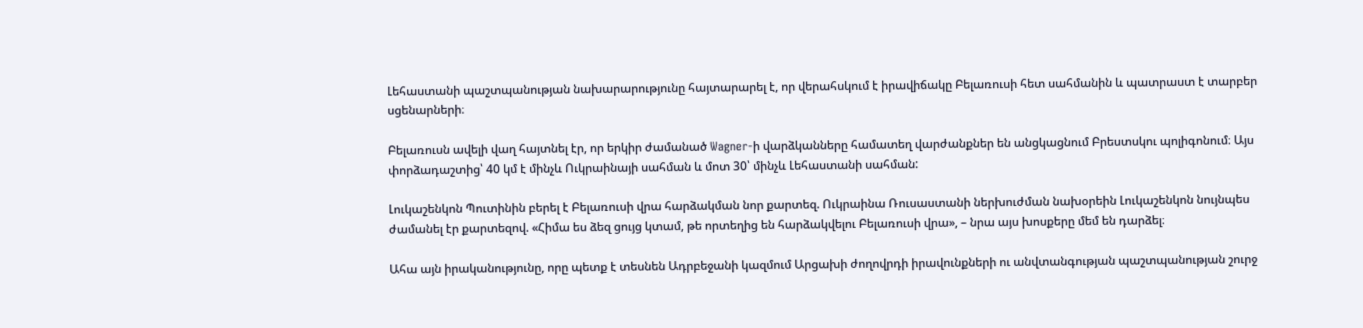Լեհաստանի պաշտպանության նախարարությունը հայտարարել է, որ վերահսկում է իրավիճակը Բելառուսի հետ սահմանին և պատրաստ է տարբեր սցենարների։

Բելառուսն ավելի վաղ հայտնել էր, որ երկիր ժամանած Wagner-ի վարձկանները համատեղ վարժանքներ են անցկացնում Բրեստսկու պոլիգոնում։ Այս փորձադաշտից՝ 40 կմ է մինչև Ուկրաինայի սահման և մոտ 30՝ մինչև Լեհաստանի սահման:

Լուկաշենկոն Պուտինին բերել է Բելառուսի վրա հարձակման նոր քարտեզ. Ուկրաինա Ռուսաստանի ներխուժման նախօրեին Լուկաշենկոն նույնպես ժամանել էր քարտեզով. «Հիմա ես ձեզ ցույց կտամ, թե որտեղից են հարձակվելու Բելառուսի վրա», – նրա այս խոսքերը մեմ են դարձել։

Ահա այն իրականությունը, որը պետք է տեսնեն Ադրբեջանի կազմում Արցախի ժողովրդի իրավունքների ու անվտանգության պաշտպանության շուրջ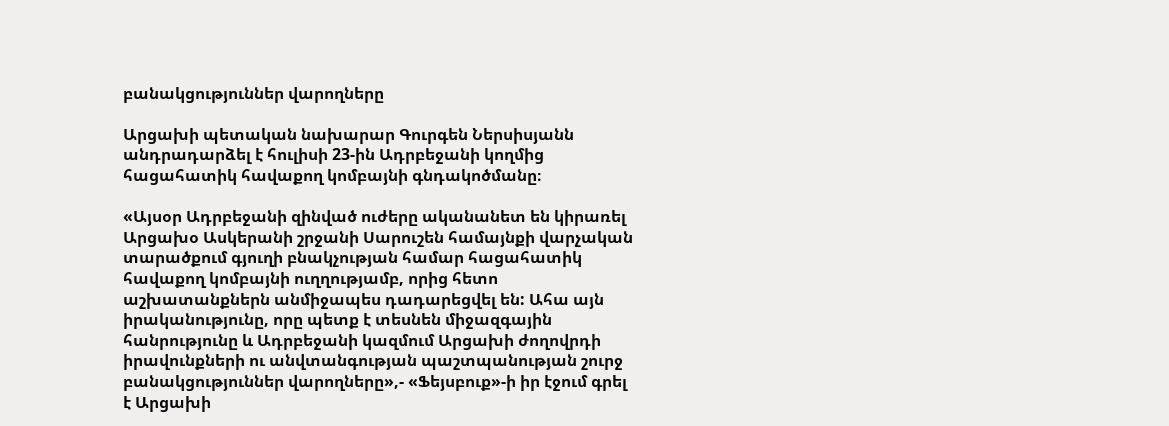բանակցություններ վարողները

Արցախի պետական նախարար Գուրգեն Ներսիսյանն անդրադարձել է հուլիսի 23-ին Ադրբեջանի կողմից հացահատիկ հավաքող կոմբայնի գնդակոծմանը։

«Այսօր Ադրբեջանի զինված ուժերը ականանետ են կիրառել Արցախօ Ասկերանի շրջանի Սարուշեն համայնքի վարչական տարածքում գյուղի բնակչության համար հացահատիկ հավաքող կոմբայնի ուղղությամբ, որից հետո աշխատանքներն անմիջապես դադարեցվել են: Ահա այն իրականությունը, որը պետք է տեսնեն միջազգային հանրությունը և Ադրբեջանի կազմում Արցախի ժողովրդի իրավունքների ու անվտանգության պաշտպանության շուրջ բանակցություններ վարողները»,- «Ֆեյսբուք»-ի իր էջում գրել է Արցախի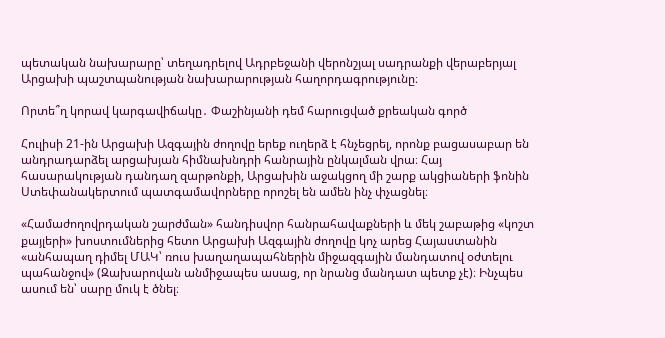պետական նախարարը՝ տեղադրելով Ադրբեջանի վերոնշյալ սադրանքի վերաբերյալ Արցախի պաշտպանության նախարարության հաղորդագրությունը։

Որտե՞ղ կորավ կարգավիճակը․ Փաշինյանի դեմ հարուցված քրեական գործ

Հուլիսի 21-ին Արցախի Ազգային ժողովը երեք ուղերձ է հնչեցրել, որոնք բացասաբար են անդրադարձել արցախյան հիմնախնդրի հանրային ընկալման վրա։ Հայ հասարակության դանդաղ զարթոնքի, Արցախին աջակցող մի շարք ակցիաների ֆոնին Ստեփանակերտում պատգամավորները որոշել են ամեն ինչ փչացնել։

«Համաժողովրդական շարժման» հանդիսվոր հանրահավաքների և մեկ շաբաթից «կոշտ քայլերի» խոստումներից հետո Արցախի Ազգային ժողովը կոչ արեց Հայաստանին «անհապաղ դիմել ՄԱԿ՝ ռուս խաղաղապահներին միջազգային մանդատով օժտելու պահանջով» (Զախարովան անմիջապես ասաց, որ նրանց մանդատ պետք չէ)։ Ինչպես ասում են՝ սարը մուկ է ծնել։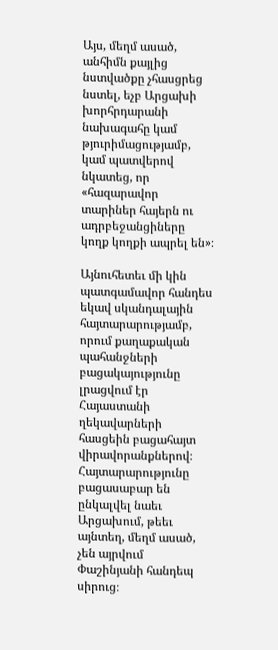Այս, մեղմ ասած, անհիմն քայլից նստվածքը չհասցրեց նստել, եչբ Արցախի խորհրդարանի նախագահը կամ թյուրիմացությամբ, կամ պատվերով նկատեց, որ «հազարավոր տարիներ հայերն ու ադրբեջանցիները կողք կողքի ապրել են»։

Այնուհետեւ մի կին պատգամավոր հանդես եկավ սկանդալային հայտարարությամբ, որում քաղաքական պահանջների բացակայությունը լրացվում էր Հայաստանի ղեկավարների հասցեին բացահայտ վիրավորանքներով։ Հայտարարությունը բացասաբար են ընկալվել նաեւ Արցախում, թեեւ այնտեղ, մեղմ ասած, չեն այրվում Փաշինյանի հանդեպ սիրուց։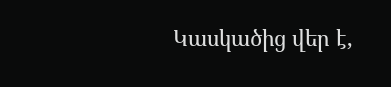Կասկածից վեր է,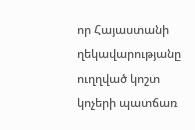որ Հայաստանի ղեկավարությանը ուղղված կոշտ կոչերի պատճառ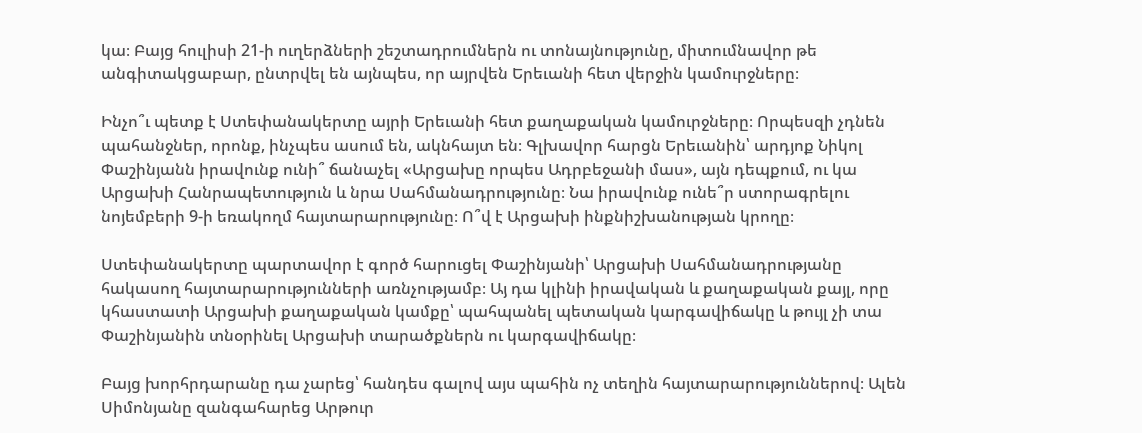կա։ Բայց հուլիսի 21-ի ուղերձների շեշտադրումներն ու տոնայնությունը, միտումնավոր թե անգիտակցաբար, ընտրվել են այնպես, որ այրվեն Երեւանի հետ վերջին կամուրջները։

Ինչո՞ւ պետք է Ստեփանակերտը այրի Երեւանի հետ քաղաքական կամուրջները։ Որպեսզի չդնեն պահանջներ, որոնք, ինչպես ասում են, ակնհայտ են։ Գլխավոր հարցն Երեւանին՝ արդյոք Նիկոլ Փաշինյանն իրավունք ունի՞ ճանաչել «Արցախը որպես Ադրբեջանի մաս», այն դեպքում, ու կա Արցախի Հանրապետություն և նրա Սահմանադրությունը։ Նա իրավունք ունե՞ր ստորագրելու նոյեմբերի 9-ի եռակողմ հայտարարությունը։ Ո՞վ է Արցախի ինքնիշխանության կրողը։

Ստեփանակերտը պարտավոր է գործ հարուցել Փաշինյանի՝ Արցախի Սահմանադրությանը հակասող հայտարարությունների առնչությամբ։ Այ դա կլինի իրավական և քաղաքական քայլ, որը կհաստատի Արցախի քաղաքական կամքը՝ պահպանել պետական կարգավիճակը և թույլ չի տա Փաշինյանին տնօրինել Արցախի տարածքներն ու կարգավիճակը։

Բայց խորհրդարանը դա չարեց՝ հանդես գալով այս պահին ոչ տեղին հայտարարություններով։ Ալեն Սիմոնյանը զանգահարեց Արթուր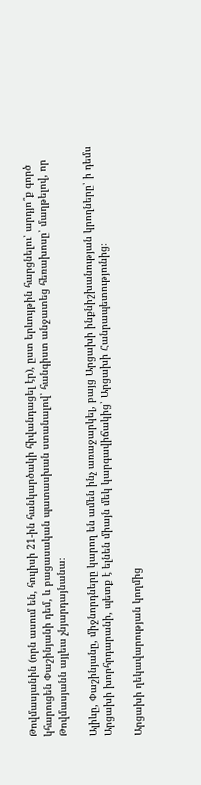Թովմասյանին (որն ասում են, հուլիսի 21-ին հանկարծակի հիվանդացել էր), ըստ երևույթին հարցնելու՝ արդյո՞ք գործ կհարուցեն Փաշինյանի դեմ, և բացասական պատասխան ստանալով՝ հանգիստ անջատեց հեռախոսը՝ մաղթելով, որ Թովմասյանն այլեւս չնյարդայնանա։

Ալիևը, Փաշինյանը, միջնորդները կարող են ամեն ինչ առաջարկել, բայց Արցախի ինքնիշխանության կրողները՝ ի դեմս Արցախի խորհրդարանի, պետք է ելնեն միայն մեկ կարգավիճակից՝ Արցախի Հանրապետությունից։

Արցախի ղեկավարության կողմից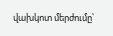վախկոտ մերժումը՝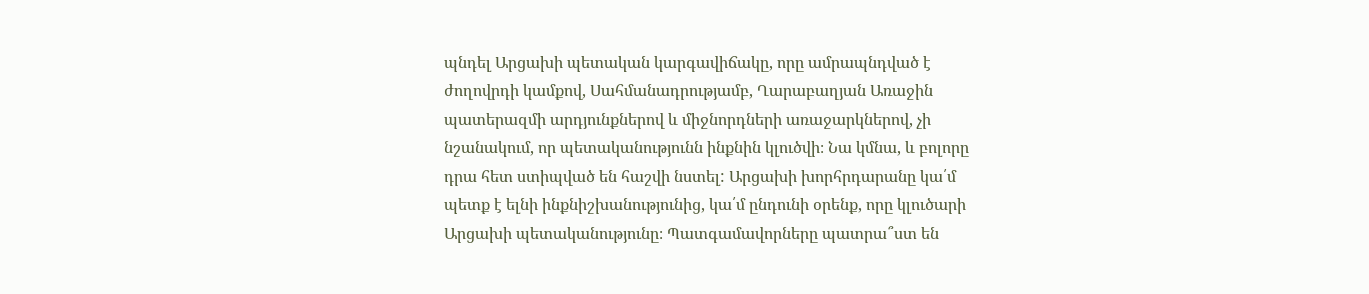պնդել Արցախի պետական կարգավիճակը, որը ամրապնդված է  ժողովրդի կամքով, Սահմանադրությամբ, Ղարաբաղյան Առաջին պատերազմի արդյունքներով և միջնորդների առաջարկներով, չի նշանակում, որ պետականությունն ինքնին կլուծվի։ Նա կմնա, և բոլորը դրա հետ ստիպված են հաշվի նստել: Արցախի խորհրդարանը կա՛մ պետք է ելնի ինքնիշխանությունից, կա՛մ ընդունի օրենք, որը կլուծարի  Արցախի պետականությունը։ Պատգամավորները պատրա՞ստ են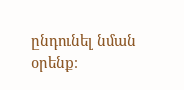ընդունել նման օրենք։